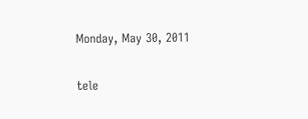Monday, May 30, 2011

tele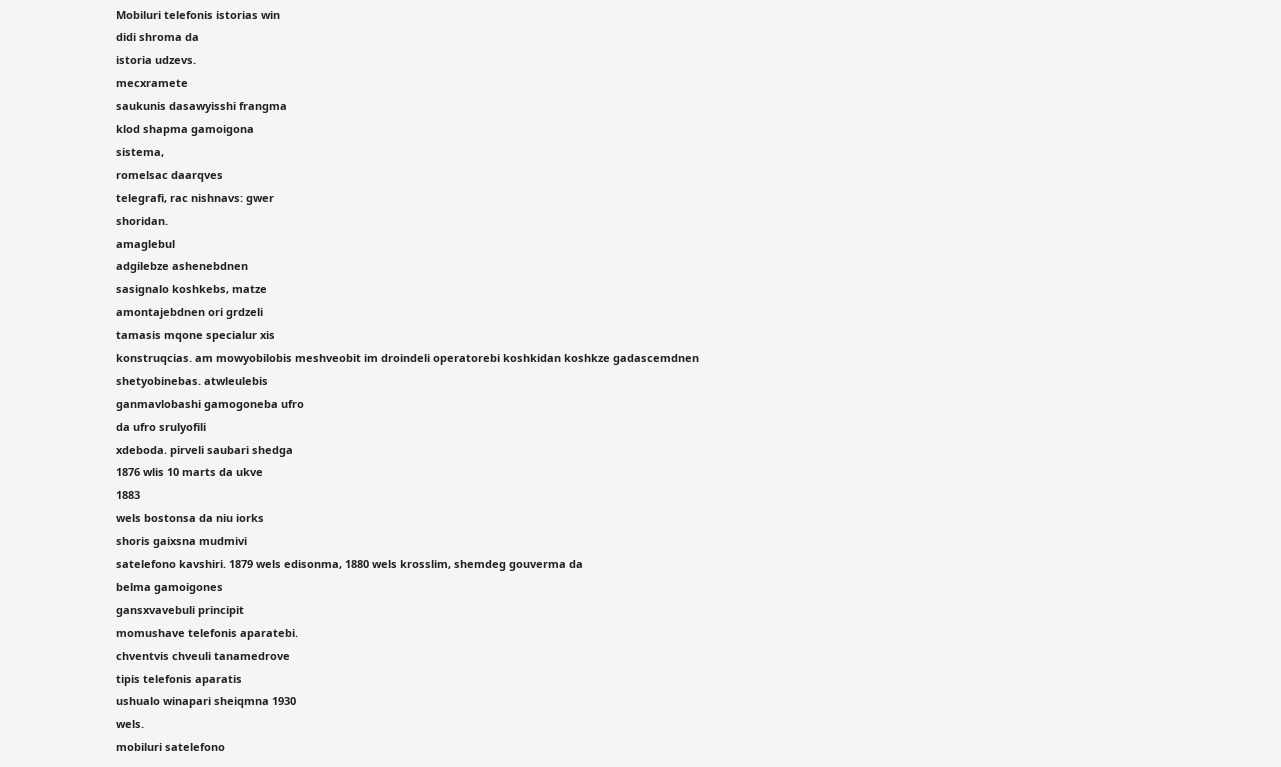Mobiluri telefonis istorias win
didi shroma da
istoria udzevs.
mecxramete
saukunis dasawyisshi frangma
klod shapma gamoigona
sistema,
romelsac daarqves
telegrafi, rac nishnavs: gwer
shoridan.
amaglebul
adgilebze ashenebdnen
sasignalo koshkebs, matze
amontajebdnen ori grdzeli
tamasis mqone specialur xis
konstruqcias. am mowyobilobis meshveobit im droindeli operatorebi koshkidan koshkze gadascemdnen
shetyobinebas. atwleulebis
ganmavlobashi gamogoneba ufro
da ufro srulyofili
xdeboda. pirveli saubari shedga
1876 wlis 10 marts da ukve
1883
wels bostonsa da niu iorks
shoris gaixsna mudmivi
satelefono kavshiri. 1879 wels edisonma, 1880 wels krosslim, shemdeg gouverma da
belma gamoigones
gansxvavebuli principit
momushave telefonis aparatebi.
chventvis chveuli tanamedrove
tipis telefonis aparatis
ushualo winapari sheiqmna 1930
wels.
mobiluri satelefono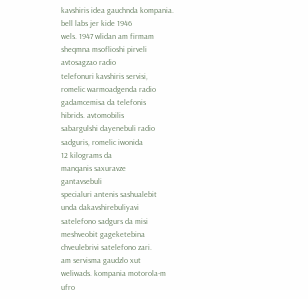kavshiris idea gauchnda kompania.
bell labs jer kide 1946
wels. 1947 wlidan am firmam
sheqmna msoflioshi pirveli
avtosagzao radio
telefonuri kavshiris servisi,
romelic warmoadgenda radio
gadamcemisa da telefonis
hibrids. avtomobilis
sabargulshi dayenebuli radio
sadguris, romelic iwonida
12 kilograms da
manqanis saxuravze
gantavsebuli
specialuri antenis sashualebit
unda dakavshirebuliyavi
satelefono sadgurs da misi
meshveobit gageketebina
chveulebrivi satelefono zari.
am servisma gaudzlo xut
weliwads. kompania motorola-m
ufro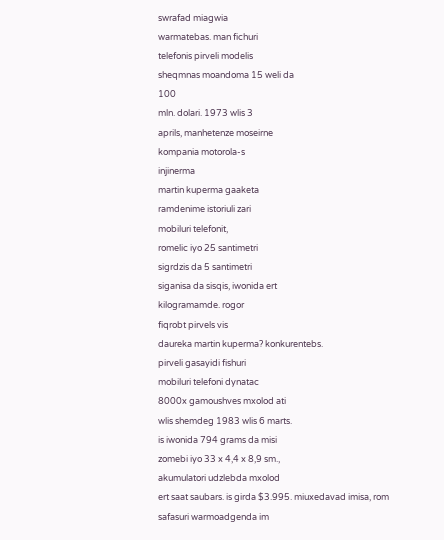swrafad miagwia
warmatebas. man fichuri
telefonis pirveli modelis
sheqmnas moandoma 15 weli da
100
mln. dolari. 1973 wlis 3
aprils, manhetenze moseirne
kompania motorola-s
injinerma
martin kuperma gaaketa
ramdenime istoriuli zari
mobiluri telefonit,
romelic iyo 25 santimetri
sigrdzis da 5 santimetri
siganisa da sisqis, iwonida ert
kilogramamde. rogor
fiqrobt pirvels vis
daureka martin kuperma? konkurentebs.
pirveli gasayidi fishuri
mobiluri telefoni dynatac
8000x gamoushves mxolod ati
wlis shemdeg 1983 wlis 6 marts.
is iwonida 794 grams da misi
zomebi iyo 33 x 4,4 x 8,9 sm.,
akumulatori udzlebda mxolod
ert saat saubars. is girda $3.995. miuxedavad imisa, rom
safasuri warmoadgenda im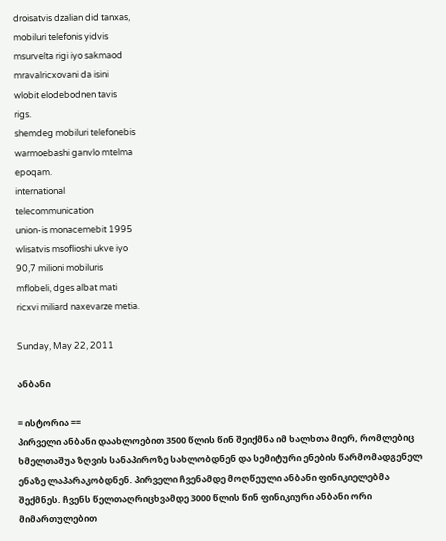droisatvis dzalian did tanxas,
mobiluri telefonis yidvis
msurvelta rigi iyo sakmaod
mravalricxovani da isini
wlobit elodebodnen tavis
rigs.
shemdeg mobiluri telefonebis
warmoebashi ganvlo mtelma
epoqam.
international
telecommunication
union-is monacemebit 1995
wlisatvis msoflioshi ukve iyo
90,7 milioni mobiluris
mflobeli, dges albat mati
ricxvi miliard naxevarze metia.

Sunday, May 22, 2011

ანბანი

= ისტორია ==
პირველი ანბანი დაახლოებით 3500 წლის წინ შეიქმნა იმ ხალხთა მიერ, რომლებიც ხმელთაშუა ზღვის სანაპიროზე სახლობდნენ და სემიტური ენების წარმომადგენელ ენაზე ლაპარაკობდნენ. პირველი ჩვენამდე მოღწეული ანბანი ფინიკიელებმა შექმნეს. ჩვენს წელთაღრიცხვამდე 3000 წლის წინ ფინიკიური ანბანი ორი მიმართულებით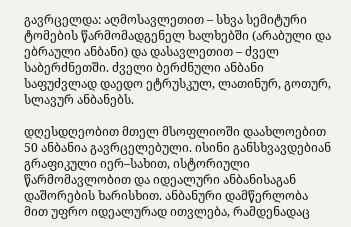გავრცელდა: აღმოსავლეთით – სხვა სემიტური ტომების წარმომადგენელ ხალხებში (არაბული და ებრაული ანბანი) და დასავლეთით – ძველ საბერძნეთში. ძველი ბერძნული ანბანი საფუძვლად დაედო ეტრუსკულ, ლათინურ, გოთურ, სლავურ ანბანებს.

დღესდღეობით მთელ მსოფლიოში დაახლოებით 50 ანბანია გავრცელებული. ისინი განსხვავდებიან გრაფიკული იერ–სახით, ისტორიული წარმომავლობით და იდეალური ანბანისაგან დაშორების ხარისხით. ანბანური დამწერლობა მით უფრო იდეალურად ითვლება, რამდენადაც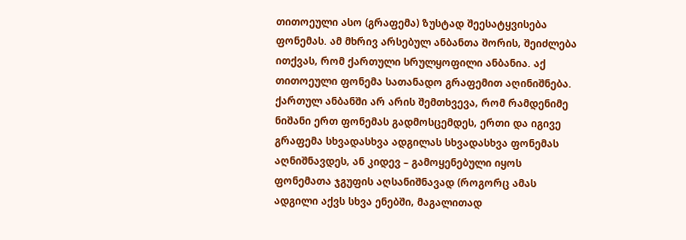თითოეული ასო (გრაფემა) ზუსტად შეესატყვისება ფონემას. ამ მხრივ არსებულ ანბანთა შორის, შეიძლება ითქვას, რომ ქართული სრულყოფილი ანბანია. აქ თითოეული ფონემა სათანადო გრაფემით აღინიშნება. ქართულ ანბანში არ არის შემთხვევა, რომ რამდენიმე ნიშანი ერთ ფონემას გადმოსცემდეს, ერთი და იგივე გრაფემა სხვადასხვა ადგილას სხვადასხვა ფონემას აღნიშნავდეს, ან კიდევ – გამოყენებული იყოს ფონემათა ჯგუფის აღსანიშნავად (როგორც ამას ადგილი აქვს სხვა ენებში, მაგალითად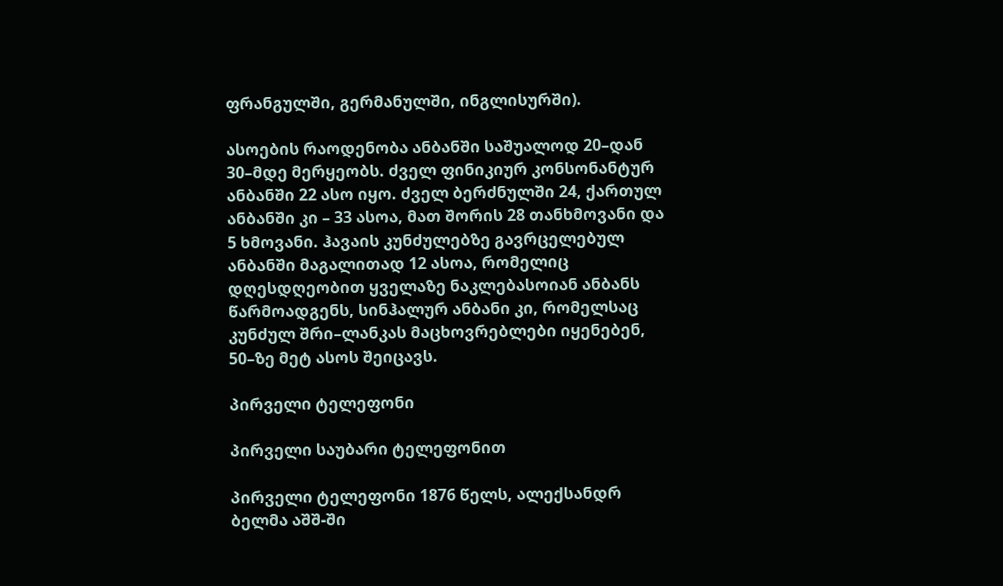ფრანგულში, გერმანულში, ინგლისურში).

ასოების რაოდენობა ანბანში საშუალოდ 20–დან 30–მდე მერყეობს. ძველ ფინიკიურ კონსონანტურ ანბანში 22 ასო იყო. ძველ ბერძნულში 24, ქართულ ანბანში კი – 33 ასოა, მათ შორის 28 თანხმოვანი და 5 ხმოვანი. ჰავაის კუნძულებზე გავრცელებულ ანბანში მაგალითად 12 ასოა, რომელიც დღესდღეობით ყველაზე ნაკლებასოიან ანბანს წარმოადგენს, სინჰალურ ანბანი კი, რომელსაც კუნძულ შრი–ლანკას მაცხოვრებლები იყენებენ, 50–ზე მეტ ასოს შეიცავს.

პირველი ტელეფონი

პირველი საუბარი ტელეფონით

პირველი ტელეფონი 1876 წელს, ალექსანდრ ბელმა აშშ-ში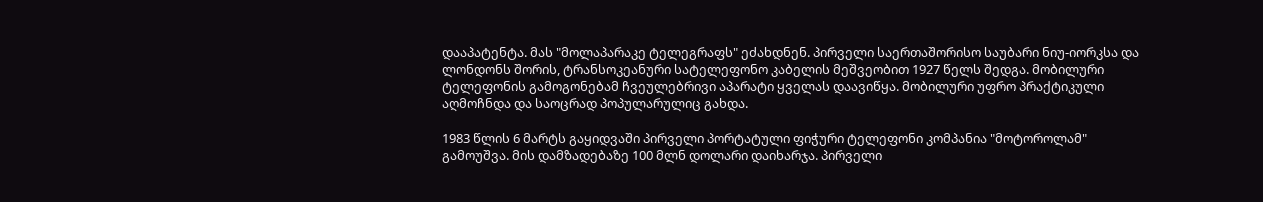დააპატენტა. მას "მოლაპარაკე ტელეგრაფს" ეძახდნენ. პირველი საერთაშორისო საუბარი ნიუ-იორკსა და ლონდონს შორის, ტრანსოკეანური სატელეფონო კაბელის მეშვეობით 1927 წელს შედგა. მობილური ტელეფონის გამოგონებამ ჩვეულებრივი აპარატი ყველას დაავიწყა. მობილური უფრო პრაქტიკული აღმოჩნდა და საოცრად პოპულარულიც გახდა.

1983 წლის 6 მარტს გაყიდვაში პირველი პორტატული ფიჭური ტელეფონი კომპანია "მოტოროლამ" გამოუშვა. მის დამზადებაზე 100 მლნ დოლარი დაიხარჯა. პირველი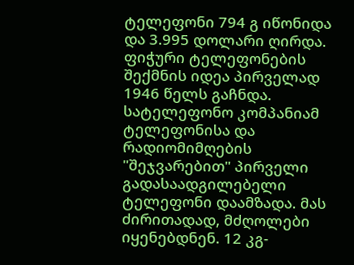ტელეფონი 794 გ იწონიდა და 3.995 დოლარი ღირდა. ფიჭური ტელეფონების შექმნის იდეა პირველად 1946 წელს გაჩნდა. სატელეფონო კომპანიამ ტელეფონისა და რადიომიმღების "შეჯვარებით" პირველი გადასაადგილებელი ტელეფონი დაამზადა. მას ძირითადად, მძღოლები იყენებდნენ. 12 კგ-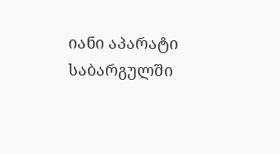იანი აპარატი საბარგულში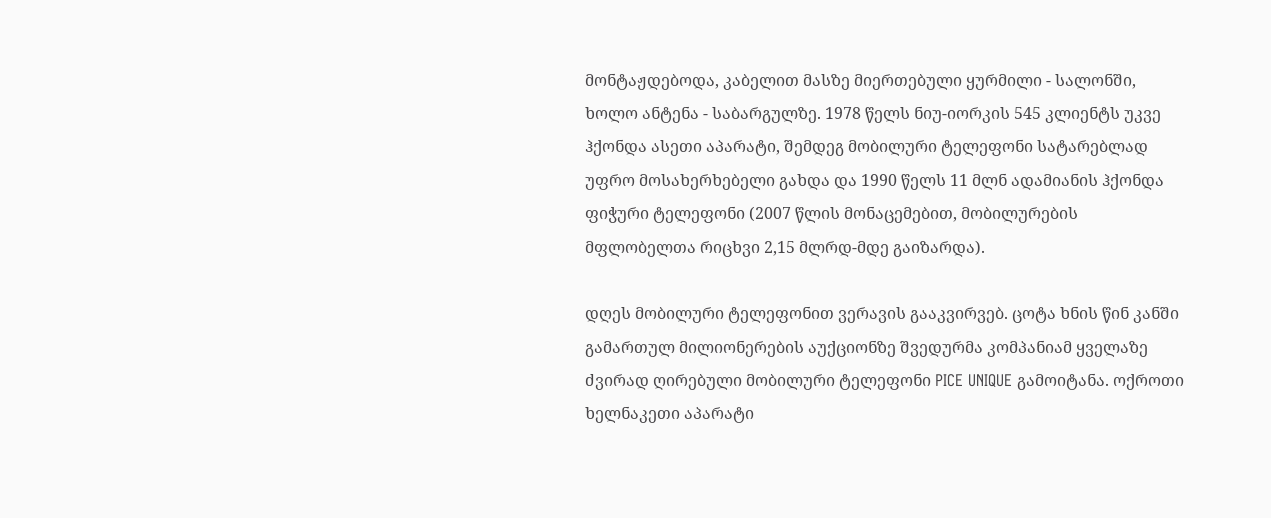მონტაჟდებოდა, კაბელით მასზე მიერთებული ყურმილი - სალონში, ხოლო ანტენა - საბარგულზე. 1978 წელს ნიუ-იორკის 545 კლიენტს უკვე ჰქონდა ასეთი აპარატი, შემდეგ მობილური ტელეფონი სატარებლად უფრო მოსახერხებელი გახდა და 1990 წელს 11 მლნ ადამიანის ჰქონდა ფიჭური ტელეფონი (2007 წლის მონაცემებით, მობილურების მფლობელთა რიცხვი 2,15 მლრდ-მდე გაიზარდა).

დღეს მობილური ტელეფონით ვერავის გააკვირვებ. ცოტა ხნის წინ კანში გამართულ მილიონერების აუქციონზე შვედურმა კომპანიამ ყველაზე ძვირად ღირებული მობილური ტელეფონი PICE UNIQUE გამოიტანა. ოქროთი ხელნაკეთი აპარატი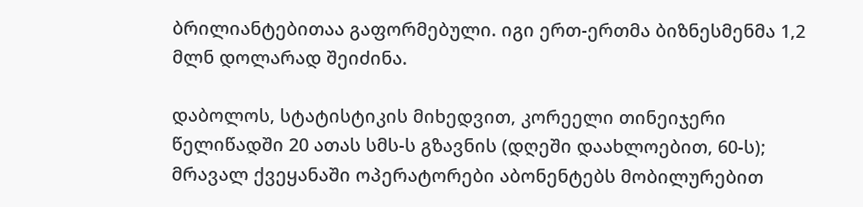ბრილიანტებითაა გაფორმებული. იგი ერთ-ერთმა ბიზნესმენმა 1,2 მლნ დოლარად შეიძინა.

დაბოლოს, სტატისტიკის მიხედვით, კორეელი თინეიჯერი წელიწადში 20 ათას სმს-ს გზავნის (დღეში დაახლოებით, 60-ს); მრავალ ქვეყანაში ოპერატორები აბონენტებს მობილურებით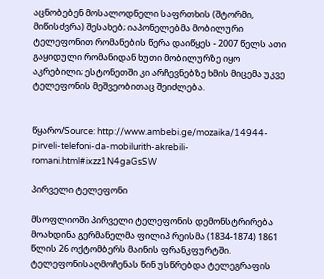აცნობებენ მოსალოდნელი საფრთხის (შტორმი, მიწისძვრა) შესახებ; იაპონელებმა მობილური ტელეფონით რომანების წერა დაიწყეს - 2007 წელს ათი გაყიდული რომანიდან ხუთი მობილურზე იყო აკრებილი; ესტონეთში კი არჩევნებზე ხმის მიცემა უკვე ტელეფონის მეშვეობითაც შეიძლება.


წყარო/Source: http://www.ambebi.ge/mozaika/14944-pirveli-telefoni-da-mobilurith-akrebili-romani.html#ixzz1N4gaGsSW

პირველი ტელეფონი

მსოფლიოში პირველი ტელეფონის დემონსტრირება მოახდინა გერმანელმა ფილიპ რეისმა (1834-1874) 1861 წლის 26 ოქტომბერს მაინის ფრანკფურტში. ტელეფონისაღმოჩენას წინ უსწრებდა ტელეგრაფის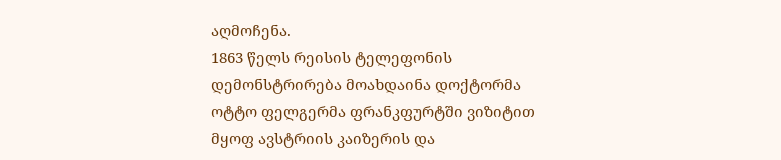აღმოჩენა.
1863 წელს რეისის ტელეფონის დემონსტრირება მოახდაინა დოქტორმა ოტტო ფელგერმა ფრანკფურტში ვიზიტით მყოფ ავსტრიის კაიზერის და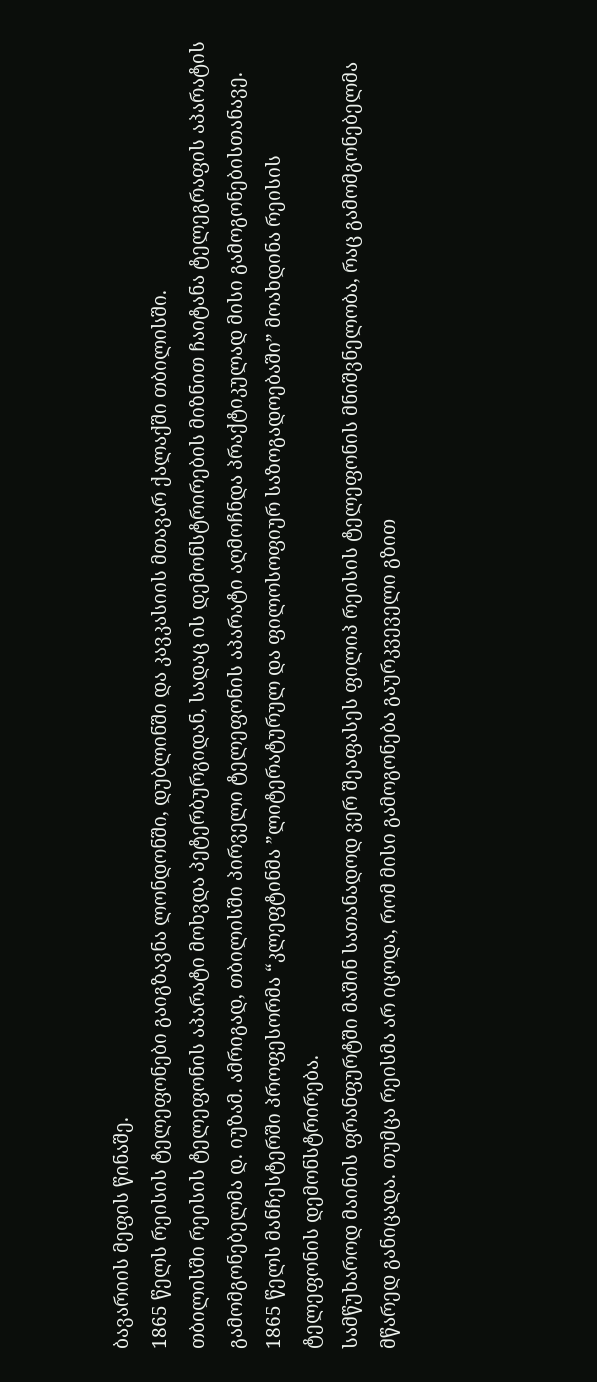ბავარიის მეფის წინაშე.
1865 წელს რეისის ტელეფონები გაიგზავნა ლონდონში, დუბლინში და კავკასიის მთავარ ქალაქში თბილისში.
თბილისში რეისის ტელეფონის აპარატი მოხვდა პეტერბურგიდან, სადაც ის დემონსტრირების მიზნით ჩაიტანა ტელეგრაფის აპარატის გამომგონებელმა დ. იუზამ. ამრიგად, თბილისში პირველი ტელეფონის აპარატი აღმოჩნდა პრაქტიკულად მისი გამოგონებისთანავე.
1865 წელს მანჩესტერში პროფესორმა “კლეფტინმა ”ლიტერატურულ და ფილოსოფიურ საზოგადოებაში” მოახდინა რეისის ტელეფონის დემონსტრირება.
სამწუხაროდ მაინის ფრანფურტში მაშინ სათანადოდ ვერ შეაფასეს ფილიპ რეისის ტელეფონის მნიშვნელობა, რაც გამომგონებელმა მწარედ განიცადა. თუმცა რეისმა არ იცოდა, რომ მისი გამოგონება გაურკვეველი გზით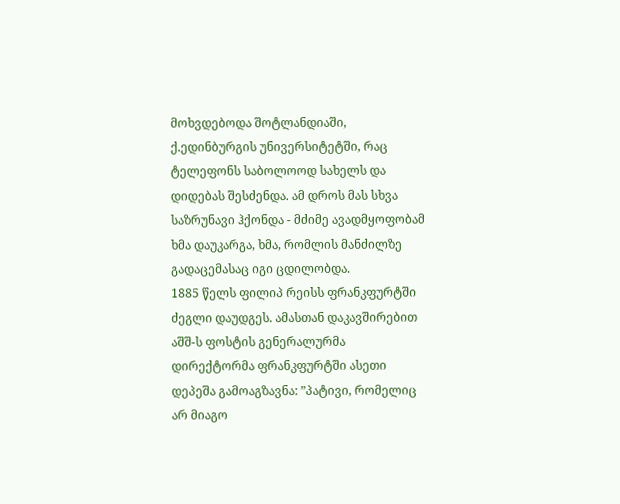მოხვდებოდა შოტლანდიაში, ქ.ედინბურგის უნივერსიტეტში, რაც ტელეფონს საბოლოოდ სახელს და დიდებას შესძენდა. ამ დროს მას სხვა საზრუნავი ჰქონდა - მძიმე ავადმყოფობამ ხმა დაუკარგა, ხმა, რომლის მანძილზე გადაცემასაც იგი ცდილობდა.
1885 წელს ფილიპ რეისს ფრანკფურტში ძეგლი დაუდგეს. ამასთან დაკავშირებით აშშ-ს ფოსტის გენერალურმა დირექტორმა ფრანკფურტში ასეთი დეპეშა გამოაგზავნა: ”პატივი, რომელიც არ მიაგო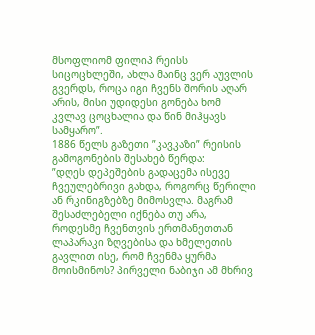მსოფლიომ ფილიპ რეისს სიცოცხლეში, ახლა მაინც ვერ აუვლის გვერდს, როცა იგი ჩვენს შორის აღარ არის, მისი უდიდესი გონება ხომ კვლავ ცოცხალია და წინ მიჰყავს სამყარო”.
1886 წელს გაზეთი ”კავკაზი” რეისის გამოგონების შესახებ წერდა:
”დღეს დეპეშების გადაცემა ისევე ჩვეულებრივი გახდა, როგორც წერილი ან რკინიგზებზე მიმოსვლა. მაგრამ შესაძლებელი იქნება თუ არა, როდესმე ჩვენთვის ერთმანეთთან ლაპარაკი ზღვებისა და ხმელეთის გავლით ისე, რომ ჩვენმა ყურმა მოისმინოს? პირველი ნაბიჯი ამ მხრივ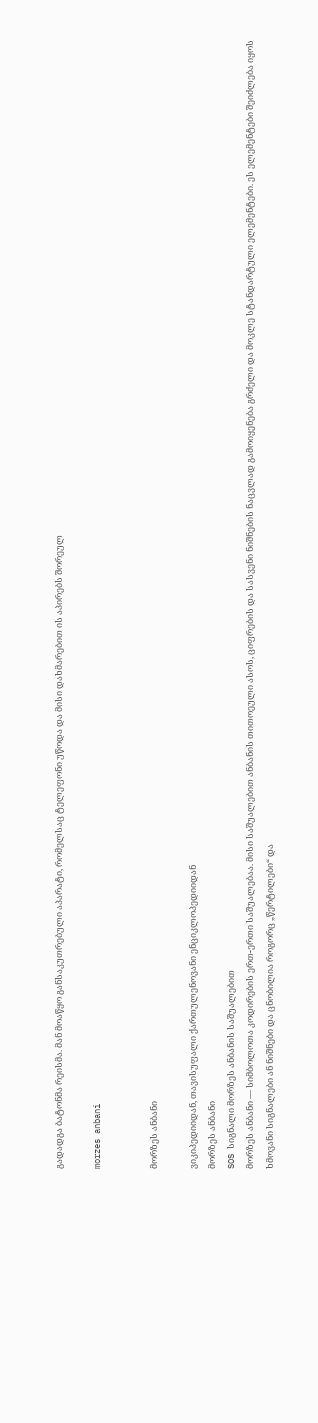გადადგა ბატონმა რეისმა. მან მოაწყო განსაკუთრებული აპარატი, რომელსაც ტელეფონი უწოდა და მისი დახმარებით ის აპირებს შორეულ

morzes anbani


მორზეს ანბანი

ვიკიპედიიდან, თავისუფალი ქართულენოვანი ენციკლოპედიიდან
მორზეს ანბანი
SOS სიგნალი მორზეს ანბანის საშუალებით
მორზეს ანბანი — სიმბოლოთა კოდირების ერთ-ერთი საშუალებაა. მისი საშუალებით ანბანის თითოეული ასოს, ციფრების და სასვენი ნიშნების ნაცვლად გამოიყენება გრძელი და მოკლე სტანდარტული ელემენტები. ეს ელემენტები შეიძლება იყოს ხმოვანი სიგნალები ან ნიშნები და ცნობილია როგორც „წერტილები“ და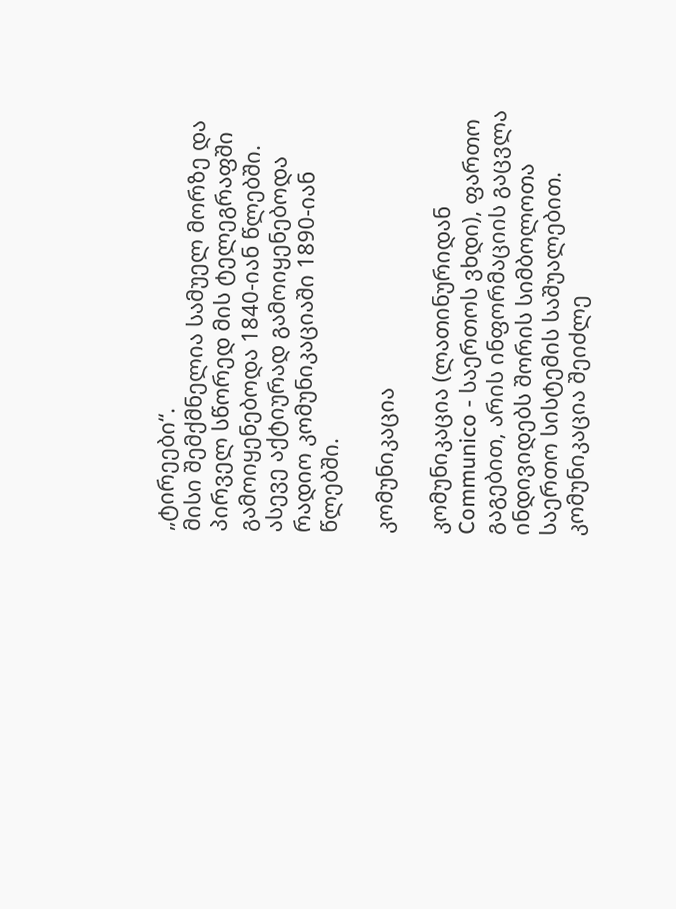„ტირეები“.
მისი შემქმნელია სამუელ მორზე და პირველ სწორედ მის ტელეგრაფში გამოიყენებოდა 1840-იან წლებში. ასევე აქტიურად გამოიყენებოდა რადიო კომუნიკაციაში 1890-იან წლებში.

კომუნიკაცია

კომუნიკაცია (ლათინურიდან Communico - საერთოს ვხდი), ფართო გაგებით, არის ინფორმაციის გაცვლა ინდივიდებს შორის სიმბოლოთა საერთო სისტემის საშუალებით. კომუნიკაცია შეიძლე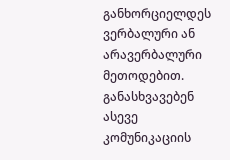განხორციელდეს ვერბალური ან არავერბალური მეთოდებით. განასხვავებენ ასევე კომუნიკაციის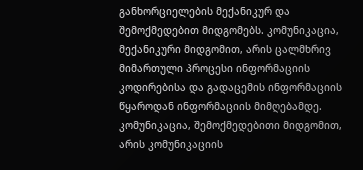განხორციელების მექანიკურ და შემოქმედებით მიდგომებს. კომუნიკაცია, მექანიკური მიდგომით, არის ცალმხრივ მიმართული პროცესი ინფორმაციის კოდირებისა და გადაცემის ინფორმაციის წყაროდან ინფორმაციის მიმღებამდე. კომუნიკაცია, შემოქმედებითი მიდგომით, არის კომუნიკაციის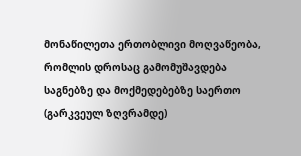მონაწილეთა ერთობლივი მოღვაწეობა, რომლის დროსაც გამომუშავდება საგნებზე და მოქმედებებზე საერთო (გარკვეულ ზღვრამდე)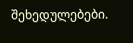შეხედულებები.